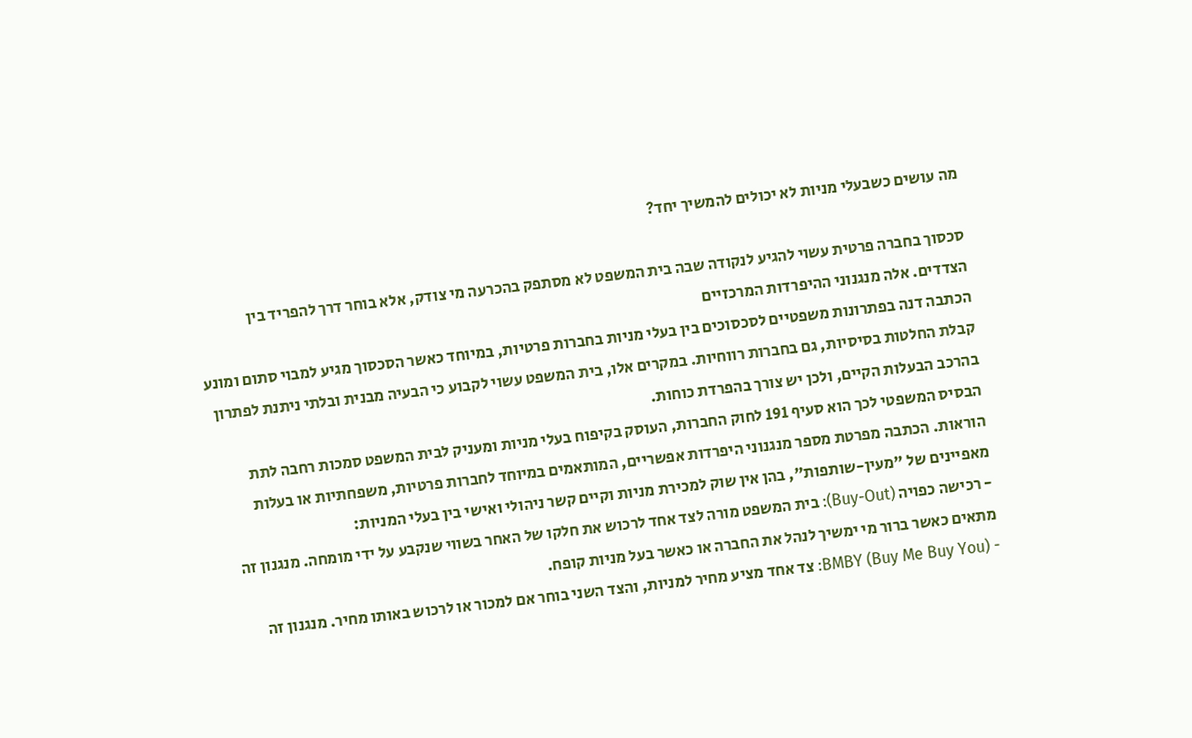מה עושים כשבעלי מניות לא יכולים להמשיך יחד?

סכסוך בחברה פרטית עשוי להגיע לנקודה שבה בית המשפט לא מסתפק בהכרעה מי צודק, אלא בוחר דרך להפריד בין הצדדים. אלה מנגנוני ההיפרדות המרכזיים
הכתבה דנה בפתרונות משפטיים לסכסוכים בין בעלי מניות בחברות פרטיות, במיוחד כאשר הסכסוך מגיע למבוי סתום ומונע קבלת החלטות בסיסיות, גם בחברות רווחיות. במקרים אלו, בית המשפט עשוי לקבוע כי הבעיה מבנית ובלתי ניתנת לפתרון בהרכב הבעלות הקיים, ולכן יש צורך בהפרדת כוחות.
הבסיס המשפטי לכך הוא סעיף 191 לחוק החברות, העוסק בקיפוח בעלי מניות ומעניק לבית המשפט סמכות רחבה לתת הוראות. הכתבה מפרטת מספר מנגנוני היפרדות אפשריים, המותאמים במיוחד לחברות פרטיות, משפחתיות או בעלות מאפיינים של "מעין-שותפות", בהן אין שוק למכירת מניות וקיים קשר ניהולי ואישי בין בעלי המניות:
- רכישה כפויה (Buy-Out): בית המשפט מורה לצד אחד לרכוש את חלקו של האחר בשווי שנקבע על ידי מומחה. מנגנון זה מתאים כאשר ברור מי ימשיך לנהל את החברה או כאשר בעל מניות קופח.
- BMBY (Buy Me Buy You): צד אחד מציע מחיר למניות, והצד השני בוחר אם למכור או לרכוש באותו מחיר. מנגנון זה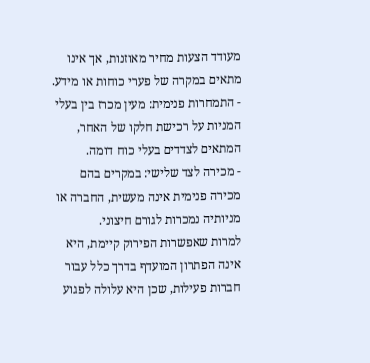מעודד הצעות מחיר מאוזנות, אך אינו מתאים במקרה של פערי כוחות או מידע.
- התמחרות פנימית: מעין מכרז בין בעלי המניות על רכישת חלקו של האחר, המתאים לצדדים בעלי כוח דומה.
- מכירה לצד שלישי: במקרים בהם מכירה פנימית אינה מעשית, החברה או מניותיה נמכרות לגורם חיצוני.
למרות שאפשרות הפירוק קיימת, היא אינה הפתרון המועדף בדרך כלל עבור חברות פעילות, שכן היא עלולה לפגוע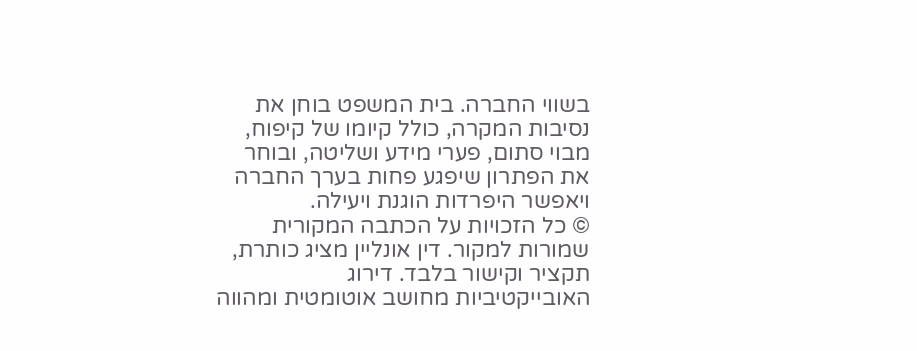בשווי החברה. בית המשפט בוחן את נסיבות המקרה, כולל קיומו של קיפוח, מבוי סתום, פערי מידע ושליטה, ובוחר את הפתרון שיפגע פחות בערך החברה ויאפשר היפרדות הוגנת ויעילה.
© כל הזכויות על הכתבה המקורית שמורות למקור. דין אונליין מציג כותרת, תקציר וקישור בלבד. דירוג האובייקטיביות מחושב אוטומטית ומהווה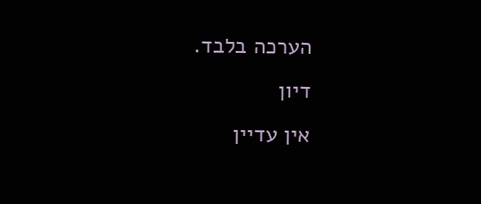הערכה בלבד.
דיון
אין עדיין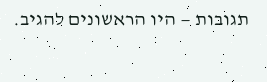תגובות — היו הראשונים להגיב.